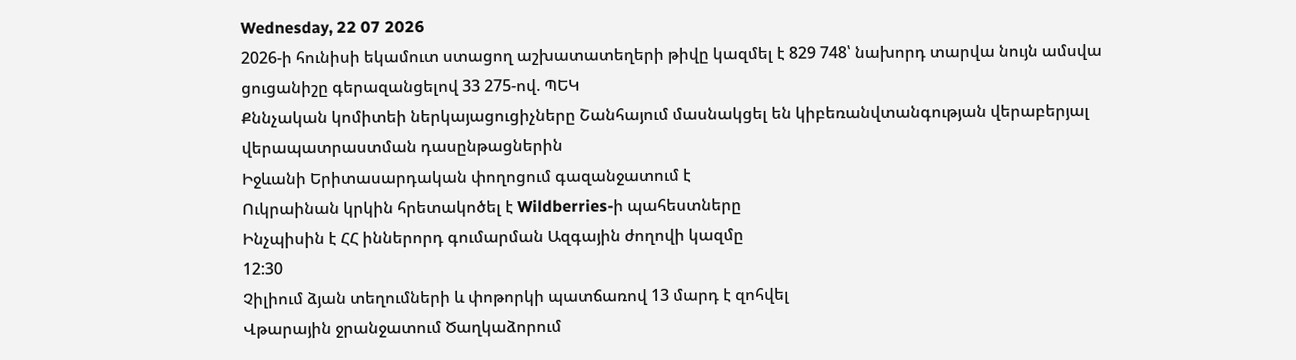Wednesday, 22 07 2026
2026-ի հունիսի եկամուտ ստացող աշխատատեղերի թիվը կազմել է 829 748՝ նախորդ տարվա նույն ամսվա ցուցանիշը գերազանցելով 33 275-ով. ՊԵԿ
Քննչական կոմիտեի ներկայացուցիչները Շանհայում մասնակցել են կիբեռանվտանգության վերաբերյալ վերապատրաստման դասընթացներին
Իջևանի Երիտասարդական փողոցում գազանջատում է
Ուկրաինան կրկին հրետակոծել է Wildberries-ի պահեստները
Ինչպիսին է ՀՀ իններորդ գումարման Ազգային ժողովի կազմը
12:30
Չիլիում ձյան տեղումների և փոթորկի պատճառով 13 մարդ է զոհվել
Վթարային ջրանջատում Ծաղկաձորում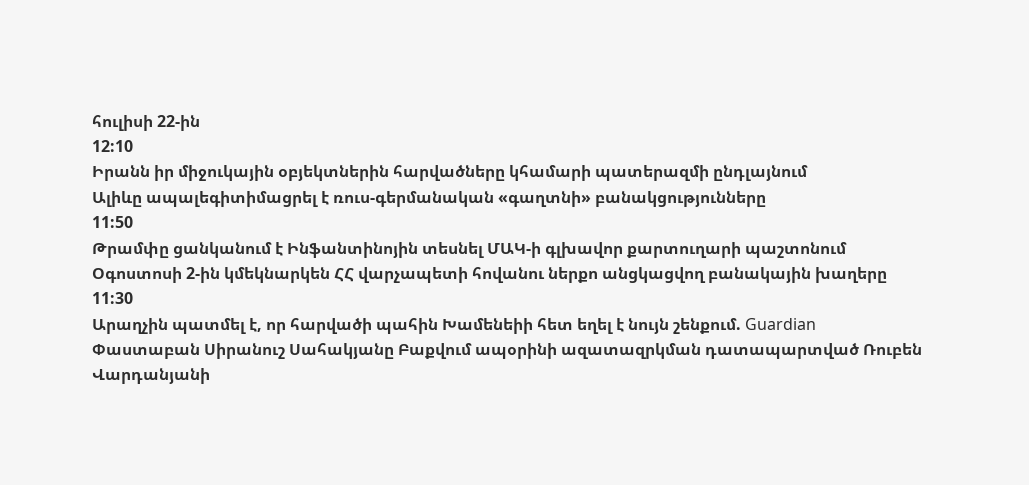հուլիսի 22-ին
12:10
Իրանն իր միջուկային օբյեկտներին հարվածները կհամարի պատերազմի ընդլայնում
Ալիևը ապալեգիտիմացրել է ռուս-գերմանական «գաղտնի» բանակցությունները
11:50
Թրամփը ցանկանում է Ինֆանտինոյին տեսնել ՄԱԿ-ի գլխավոր քարտուղարի պաշտոնում
Օգոստոսի 2-ին կմեկնարկեն ՀՀ վարչապետի հովանու ներքո անցկացվող բանակային խաղերը
11:30
Արաղչին պատմել է, որ հարվածի պահին Խամենեիի հետ եղել է նույն շենքում. Guardian
Փաստաբան Սիրանուշ Սահակյանը Բաքվում ապօրինի ազատազրկման դատապարտված Ռուբեն Վարդանյանի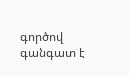գործով գանգատ է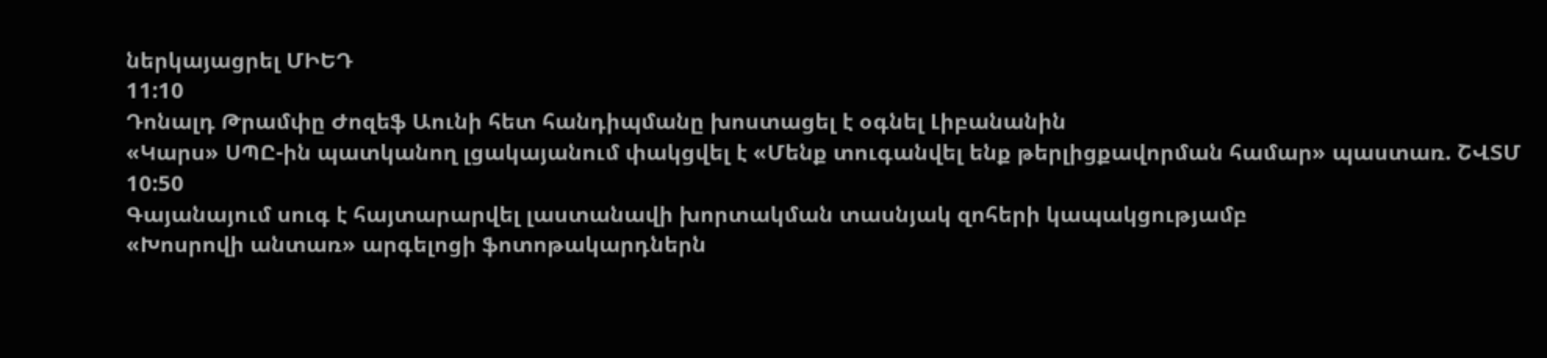ներկայացրել ՄԻԵԴ
11:10
Դոնալդ Թրամփը Ժոզեֆ Աունի հետ հանդիպմանը խոստացել է օգնել Լիբանանին
«Կարս» ՍՊԸ-ին պատկանող լցակայանում փակցվել է «Մենք տուգանվել ենք թերլիցքավորման համար» պաստառ. ՇՎՏՄ
10:50
Գայանայում սուգ է հայտարարվել լաստանավի խորտակման տասնյակ զոհերի կապակցությամբ
«Խոսրովի անտառ» արգելոցի ֆոտոթակարդներն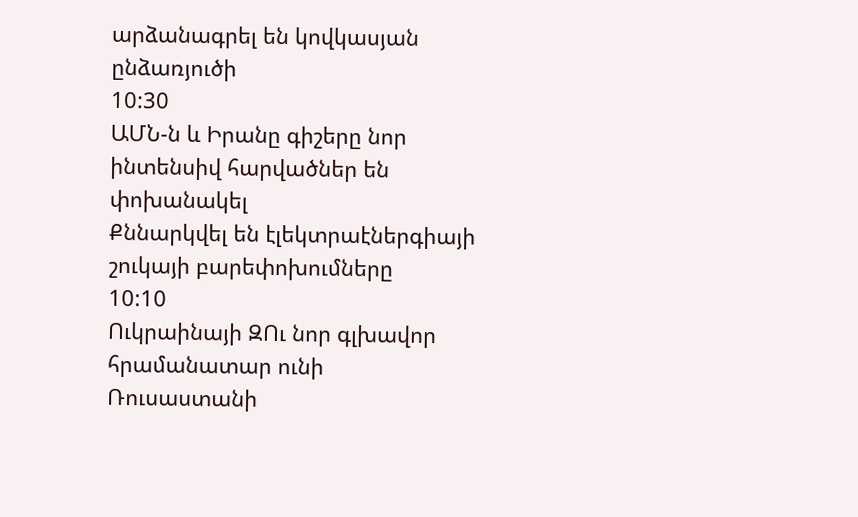արձանագրել են կովկասյան ընձառյուծի
10:30
ԱՄՆ-ն և Իրանը գիշերը նոր ինտենսիվ հարվածներ են փոխանակել
Քննարկվել են էլեկտրաէներգիայի շուկայի բարեփոխումները
10:10
Ուկրաինայի ԶՈւ նոր գլխավոր հրամանատար ունի
Ռուսաստանի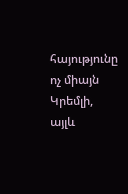հայությունը ոչ միայն Կրեմլի, այլև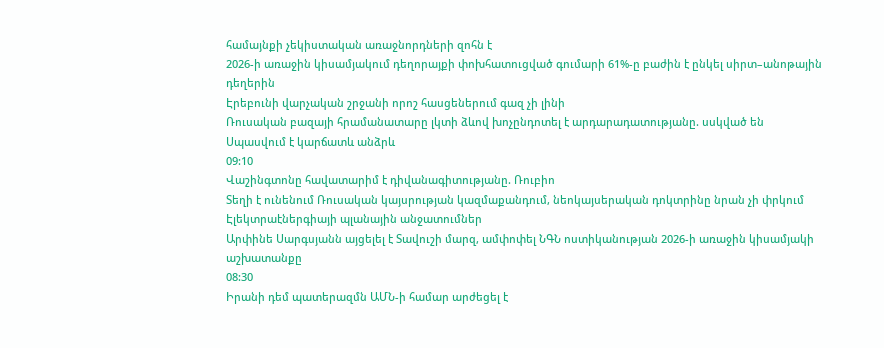համայնքի չեկիստական առաջնորդների զոհն է
2026-ի առաջին կիսամյակում դեղորայքի փոխհատուցված գումարի 61%-ը բաժին է ընկել սիրտ–անոթային դեղերին
Էրեբունի վարչական շրջանի որոշ հասցեներում գազ չի լինի
Ռուսական բազայի հրամանատարը լկտի ձևով խոչընդոտել է արդարադատությանը. սսկված են
Սպասվում է կարճատև անձրև
09:10
Վաշինգտոնը հավատարիմ է դիվանագիտությանը. Ռուբիո
Տեղի է ունենում Ռուսական կայսրության կազմաքանդում, նեոկայսերական դոկտրինը նրան չի փրկում
Էլեկտրաէներգիայի պլանային անջատումներ
Արփինե Սարգսյանն այցելել է Տավուշի մարզ, ամփոփել ՆԳՆ ոստիկանության 2026-ի առաջին կիսամյակի աշխատանքը
08:30
Իրանի դեմ պատերազմն ԱՄՆ-ի համար արժեցել է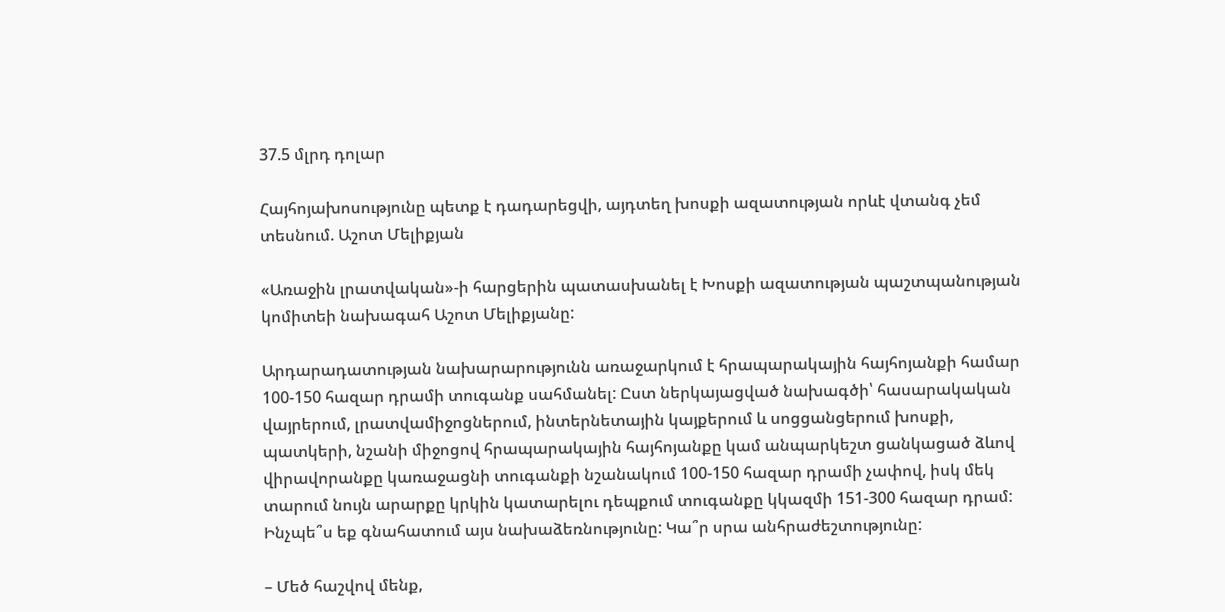37.5 մլրդ դոլար

Հայհոյախոսությունը պետք է դադարեցվի, այդտեղ խոսքի ազատության որևէ վտանգ չեմ տեսնում. Աշոտ Մելիքյան

«Առաջին լրատվական»-ի հարցերին պատասխանել է Խոսքի ազատության պաշտպանության կոմիտեի նախագահ Աշոտ Մելիքյանը:

Արդարադատության նախարարությունն առաջարկում է հրապարակային հայհոյանքի համար 100-150 հազար դրամի տուգանք սահմանել: Ըստ ներկայացված նախագծի՝ հասարակական վայրերում, լրատվամիջոցներում, ինտերնետային կայքերում և սոցցանցերում խոսքի, պատկերի, նշանի միջոցով հրապարակային հայհոյանքը կամ անպարկեշտ ցանկացած ձևով վիրավորանքը կառաջացնի տուգանքի նշանակում 100-150 հազար դրամի չափով, իսկ մեկ տարում նույն արարքը կրկին կատարելու դեպքում տուգանքը կկազմի 151-300 հազար դրամ: Ինչպե՞ս եք գնահատում այս նախաձեռնությունը: Կա՞ր սրա անհրաժեշտությունը:

– Մեծ հաշվով մենք,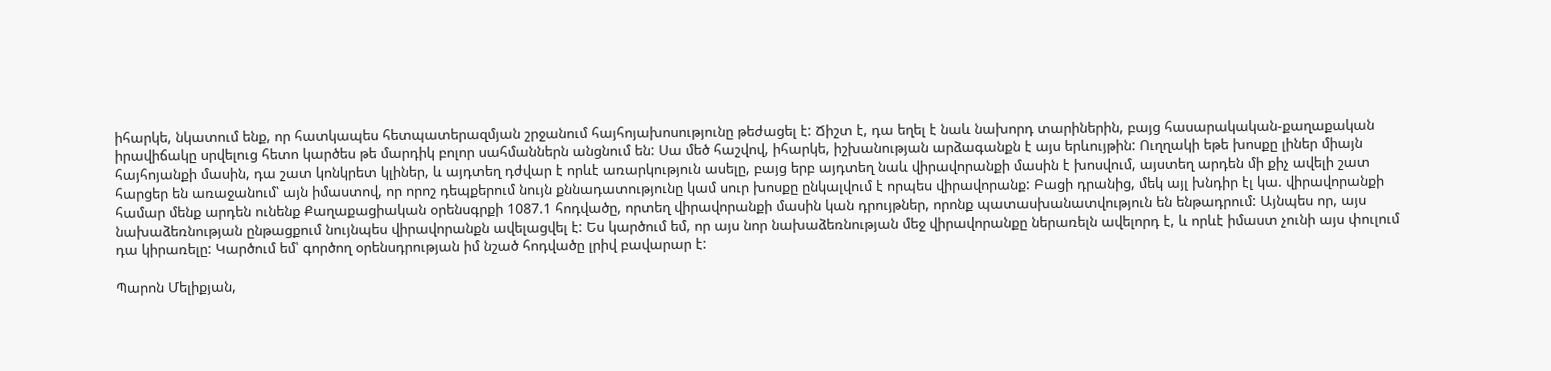իհարկե, նկատում ենք, որ հատկապես հետպատերազմյան շրջանում հայհոյախոսությունը թեժացել է: Ճիշտ է, դա եղել է նաև նախորդ տարիներին, բայց հասարակական-քաղաքական իրավիճակը սրվելուց հետո կարծես թե մարդիկ բոլոր սահմաններն անցնում են: Սա մեծ հաշվով, իհարկե, իշխանության արձագանքն է այս երևույթին: Ուղղակի եթե խոսքը լիներ միայն հայհոյանքի մասին, դա շատ կոնկրետ կլիներ, և այդտեղ դժվար է որևէ առարկություն ասելը, բայց երբ այդտեղ նաև վիրավորանքի մասին է խոսվում, այստեղ արդեն մի քիչ ավելի շատ հարցեր են առաջանում՝ այն իմաստով, որ որոշ դեպքերում նույն քննադատությունը կամ սուր խոսքը ընկալվում է որպես վիրավորանք: Բացի դրանից, մեկ այլ խնդիր էլ կա. վիրավորանքի համար մենք արդեն ունենք Քաղաքացիական օրենսգրքի 1087.1 հոդվածը, որտեղ վիրավորանքի մասին կան դրույթներ, որոնք պատասխանատվություն են ենթադրում: Այնպես որ, այս նախաձեռնության ընթացքում նույնպես վիրավորանքն ավելացվել է: Ես կարծում եմ, որ այս նոր նախաձեռնության մեջ վիրավորանքը ներառելն ավելորդ է, և որևէ իմաստ չունի այս փուլում դա կիրառելը: Կարծում եմ՝ գործող օրենսդրության իմ նշած հոդվածը լրիվ բավարար է:

Պարոն Մելիքյան,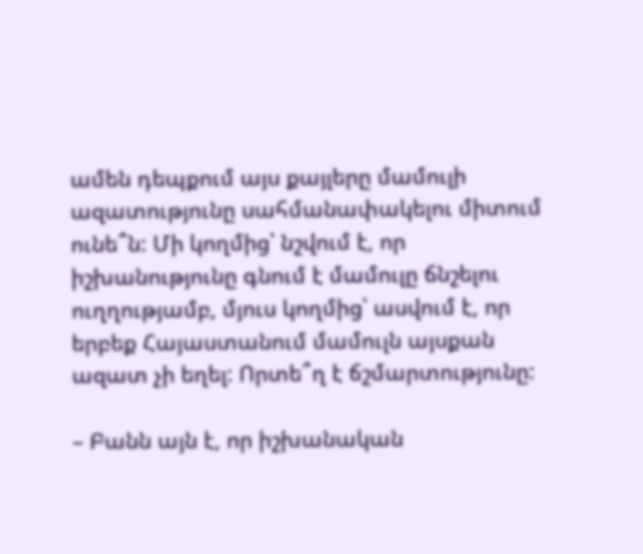ամեն դեպքում այս քայլերը մամուլի ազատությունը սահմանափակելու միտում ունե՞ն: Մի կողմից՝ նշվում է, որ իշխանությունը գնում է մամուլը ճնշելու ուղղությամբ, մյուս կողմից՝ ասվում է, որ երբեք Հայաստանում մամուլն այսքան ազատ չի եղել: Որտե՞ղ է ճշմարտությունը:

– Բանն այն է, որ իշխանական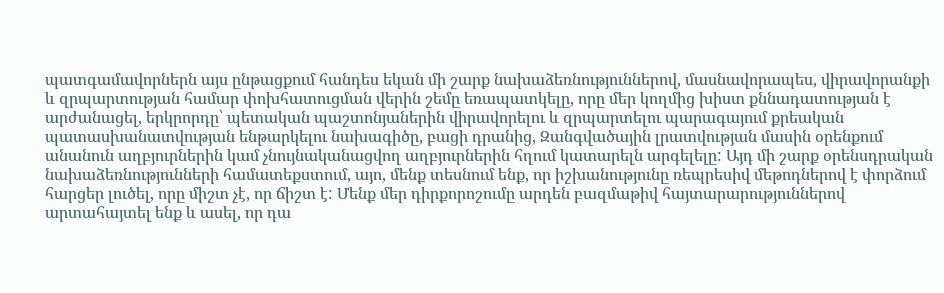պատգամավորներն այս ընթացքում հանդես եկան մի շարք նախաձեռնություններով, մասնավորապես, վիրավորանքի և զրպարտության համար փոխհատուցման վերին շեմը եռապատկելը, որը մեր կողմից խիստ քննադատության է արժանացել, երկրորդը՝ պետական պաշտոնյաներին վիրավորելու և զրպարտելու պարագայում քրեական պատասխանատվության ենթարկելու նախագիծը, բացի դրանից, Զանգվածային լրատվության մասին օրենքում անանուն աղբյուրներին կամ չնույնականացվող աղբյուրներին հղում կատարելն արգելելը: Այդ մի շարք օրենսդրական նախաձեռնությունների համատեքստում, այո, մենք տեսնում ենք, որ իշխանությունը ռեպրեսիվ մեթոդներով է փորձում հարցեր լուծել, որը միշտ չէ, որ ճիշտ է: Մենք մեր դիրքորոշումը արդեն բազմաթիվ հայտարարություններով արտահայտել ենք և ասել, որ դա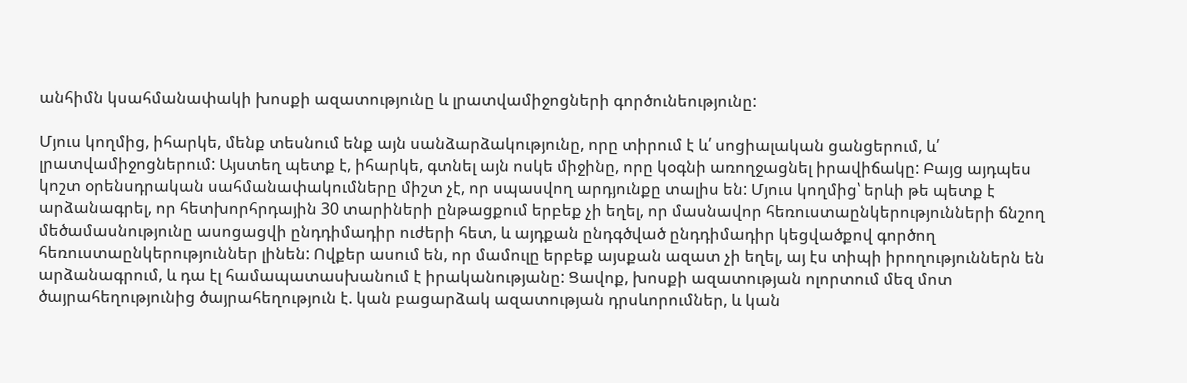անհիմն կսահմանափակի խոսքի ազատությունը և լրատվամիջոցների գործունեությունը:

Մյուս կողմից, իհարկե, մենք տեսնում ենք այն սանձարձակությունը, որը տիրում է և՛ սոցիալական ցանցերում, և՛ լրատվամիջոցներում: Այստեղ պետք է, իհարկե, գտնել այն ոսկե միջինը, որը կօգնի առողջացնել իրավիճակը: Բայց այդպես կոշտ օրենսդրական սահմանափակումները միշտ չէ, որ սպասվող արդյունքը տալիս են: Մյուս կողմից՝ երևի թե պետք է արձանագրել, որ հետխորհրդային 30 տարիների ընթացքում երբեք չի եղել, որ մասնավոր հեռուստաընկերությունների ճնշող մեծամասնությունը ասոցացվի ընդդիմադիր ուժերի հետ, և այդքան ընդգծված ընդդիմադիր կեցվածքով գործող հեռուստաընկերություններ լինեն: Ովքեր ասում են, որ մամուլը երբեք այսքան ազատ չի եղել, այ էս տիպի իրողություններն են արձանագրում, և դա էլ համապատասխանում է իրականությանը: Ցավոք, խոսքի ազատության ոլորտում մեզ մոտ ծայրահեղությունից ծայրահեղություն է. կան բացարձակ ազատության դրսևորումներ, և կան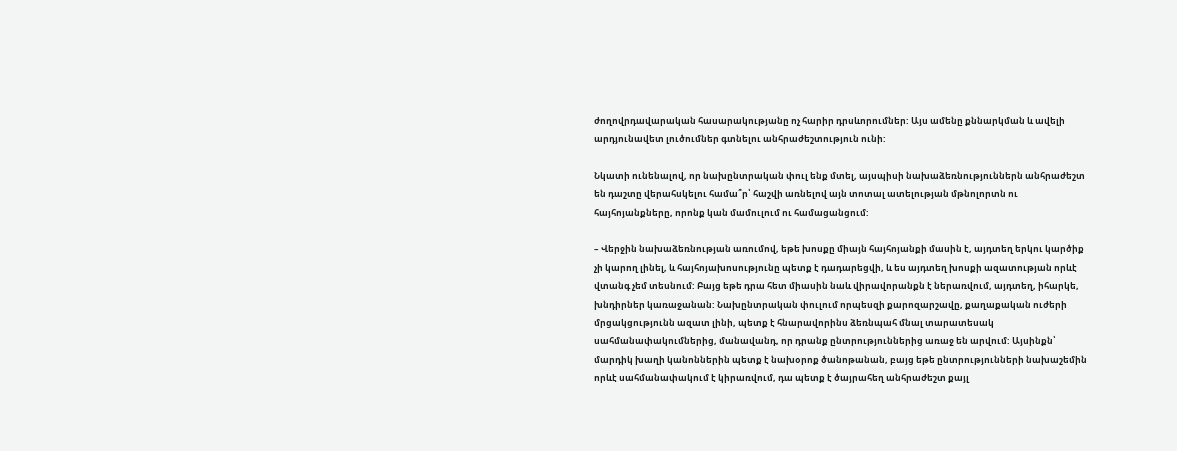ժողովրդավարական հասարակությանը ոչ հարիր դրսևորումներ: Այս ամենը քննարկման և ավելի արդյունավետ լուծումներ գտնելու անհրաժեշտություն ունի:

Նկատի ունենալով, որ նախընտրական փուլ ենք մտել, այսպիսի նախաձեռնություններն անհրաժեշտ են դաշտը վերահսկելու համա՞ր՝ հաշվի առնելով այն տոտալ ատելության մթնոլորտն ու հայհոյանքները, որոնք կան մամուլում ու համացանցում:

– Վերջին նախաձեռնության առումով, եթե խոսքը միայն հայհոյանքի մասին է, այդտեղ երկու կարծիք չի կարող լինել, և հայհոյախոսությունը պետք է դադարեցվի, և ես այդտեղ խոսքի ազատության որևէ վտանգ չեմ տեսնում: Բայց եթե դրա հետ միասին նաև վիրավորանքն է ներառվում, այդտեղ, իհարկե, խնդիրներ կառաջանան: Նախընտրական փուլում որպեսզի քարոզարշավը, քաղաքական ուժերի մրցակցությունն ազատ լինի, պետք է հնարավորինս ձեռնպահ մնալ տարատեսակ սահմանափակումներից, մանավանդ, որ դրանք ընտրություններից առաջ են արվում: Այսինքն՝ մարդիկ խաղի կանոններին պետք է նախօրոք ծանոթանան, բայց եթե ընտրությունների նախաշեմին որևէ սահմանափակում է կիրառվում, դա պետք է ծայրահեղ անհրաժեշտ քայլ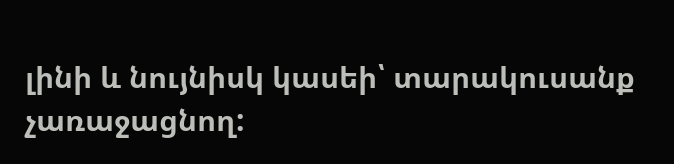լինի և նույնիսկ կասեի՝ տարակուսանք չառաջացնող: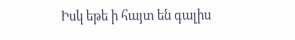Իսկ եթե ի հայտ են գալիս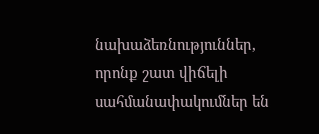նախաձեռնություններ, որոնք շատ վիճելի սահմանափակումներ են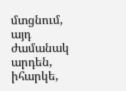մտցնում, այդ ժամանակ արդեն, իհարկե,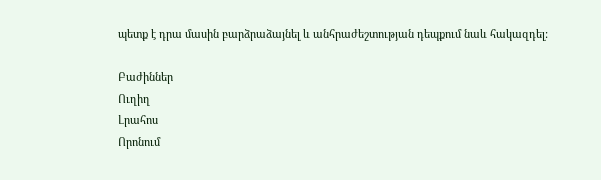պետք է դրա մասին բարձրաձայնել և անհրաժեշտության դեպքում նաև հակազդել:

Բաժիններ
Ուղիղ
Լրահոս
Որոնում